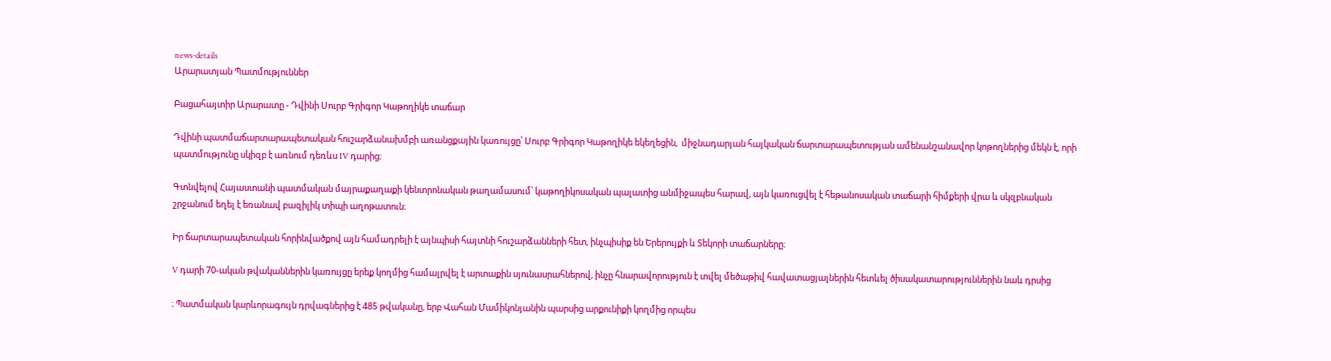news-details
Արարատյան Պատմություններ

Բացահայտիր Արարատը - Դվինի Սուրբ Գրիգոր Կաթողիկե տաճար

Դվինի պատմաճարտարապետական հուշարձանախմբի առանցքային կառույցը՝ Սուրբ Գրիգոր Կաթողիկե եկեղեցին,  միջնադարյան հայկական ճարտարապետության ամենանշանավոր կոթողներից մեկն է, որի պատմությունը սկիզբ է առնում դեռևս IV դարից։

Գտնվելով Հայաստանի պատմական մայրաքաղաքի կենտրոնական թաղամասում՝ կաթողիկոսական պալատից անմիջապես հարավ, այն կառուցվել է հեթանոսական տաճարի հիմքերի վրա և սկզբնական շրջանում եղել է եռանավ բազիլիկ տիպի աղոթատուն։

Իր ճարտարապետական հորինվածքով այն համադրելի է այնպիսի հայտնի հուշարձանների հետ, ինչպիսիք են Երերույքի և Տեկորի տաճարները։

V դարի 70-ական թվականներին կառույցը երեք կողմից համալրվել է արտաքին սյունասրահներով, ինչը հնարավորություն է տվել մեծաթիվ հավատացյալներին հետևել ծիսակատարություններին նաև դրսից

։ Պատմական կարևորագույն դրվագներից է 485 թվականը, երբ Վահան Մամիկոնյանին պարսից արքունիքի կողմից որպես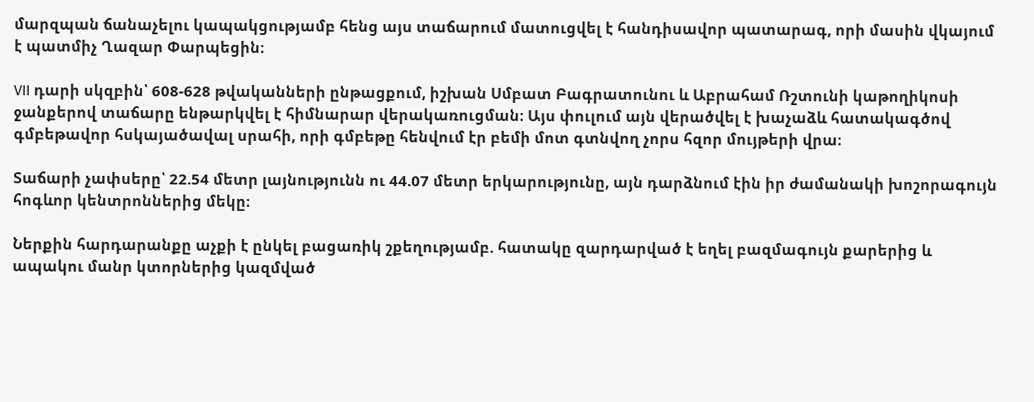մարզպան ճանաչելու կապակցությամբ հենց այս տաճարում մատուցվել է հանդիսավոր պատարագ, որի մասին վկայում է պատմիչ Ղազար Փարպեցին։

VII դարի սկզբին՝ 608-628 թվականների ընթացքում, իշխան Սմբատ Բագրատունու և Աբրահամ Ռշտունի կաթողիկոսի ջանքերով տաճարը ենթարկվել է հիմնարար վերակառուցման։ Այս փուլում այն վերածվել է խաչաձև հատակագծով գմբեթավոր հսկայածավալ սրահի, որի գմբեթը հենվում էր բեմի մոտ գտնվող չորս հզոր մույթերի վրա։

Տաճարի չափսերը՝ 22.54 մետր լայնությունն ու 44.07 մետր երկարությունը, այն դարձնում էին իր ժամանակի խոշորագույն հոգևոր կենտրոններից մեկը։

Ներքին հարդարանքը աչքի է ընկել բացառիկ շքեղությամբ. հատակը զարդարված է եղել բազմագույն քարերից և ապակու մանր կտորներից կազմված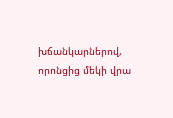խճանկարներով, որոնցից մեկի վրա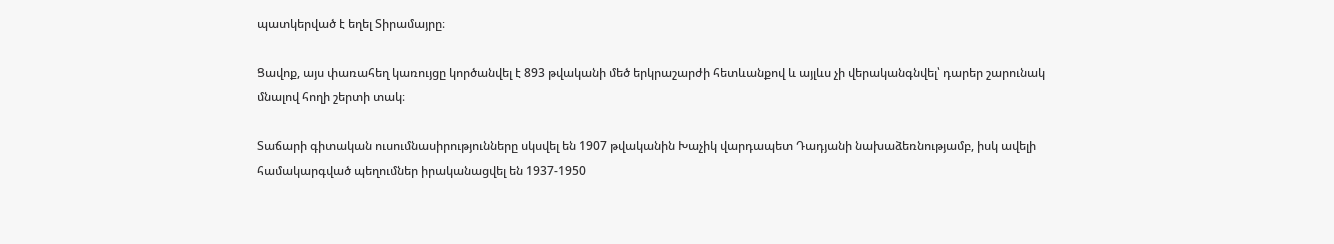պատկերված է եղել Տիրամայրը։

Ցավոք, այս փառահեղ կառույցը կործանվել է 893 թվականի մեծ երկրաշարժի հետևանքով և այլևս չի վերականգնվել՝ դարեր շարունակ մնալով հողի շերտի տակ։

Տաճարի գիտական ուսումնասիրությունները սկսվել են 1907 թվականին Խաչիկ վարդապետ Դադյանի նախաձեռնությամբ, իսկ ավելի համակարգված պեղումներ իրականացվել են 1937-1950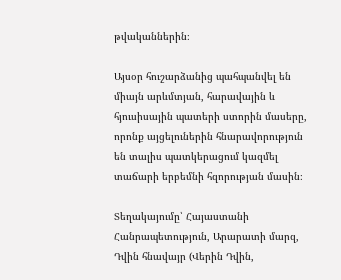թվականներին։

Այսօր հուշարձանից պահպանվել են միայն արևմտյան, հարավային և հյուսիսային պատերի ստորին մասերը, որոնք այցելուներին հնարավորություն են տալիս պատկերացում կազմել տաճարի երբեմնի հզորության մասին։

Տեղակայումը՝ Հայաստանի Հանրապետություն, Արարատի մարզ, Դվին հնավայր (Վերին Դվին,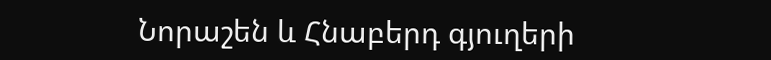Նորաշեն և Հնաբերդ գյուղերի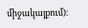միջակայքում)։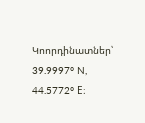Կոորդինատներ՝ 39.9997° N, 44.5772° E։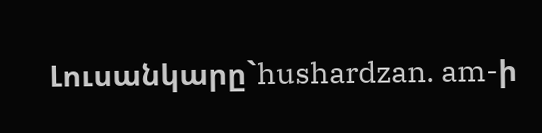Լուսանկարը`hushardzan. am-ի